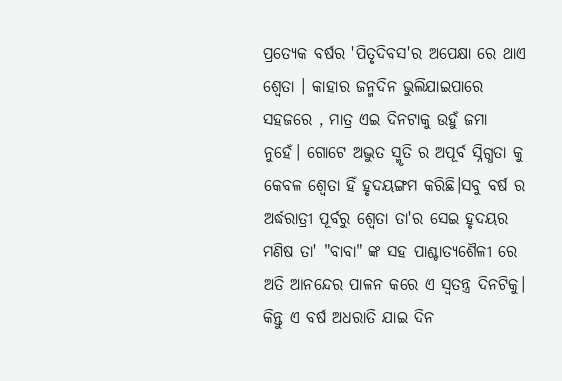ପ୍ରତ୍ୟେକ ବର୍ଷର 'ପିତୃଦିବସ'ର ଅପେକ୍ଷା ରେ ଥାଏ ଶ୍ୱେତା । କାହାର ଜନ୍ମଦିନ ଭୁଲିଯାଇପାରେ ସହଜରେ , ମାତ୍ର ଏଇ ଦିନଟାକୁ ଉହୁଁ ଜମା ନୁହେଁ। ଗୋଟେ ଅଦ୍ଭୁତ ସ୍ମୃତି ର ଅପୂର୍ବ ସ୍ନିଗ୍ଧତା କୁ କେବଳ ଶ୍ୱେତା ହିଁ ହୃଦୟଙ୍ଗମ କରିଛି।ସବୁ ବର୍ଷ ର ଅର୍ଦ୍ଧରାତ୍ରୀ ପୂର୍ବରୁ ଶ୍ୱେତା ତା'ର ସେଇ ହୃଦୟର ମଣିଷ ତା' "ବାବା" ଙ୍କ ସହ ପାଶ୍ଚାତ୍ୟଶୈଳୀ ରେ ଅତି ଆନନ୍ଦେର ପାଳନ କରେ ଏ ସ୍ବତନ୍ତ୍ର ଦିନଟିକୁ। କିନ୍ତୁ ଏ ବର୍ଷ ଅଧରାତି ଯାଇ ଦିନ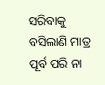ସରିବାକୁ ବସିଲାଣି ମାତ୍ର ପୂର୍ବ ପରି ନା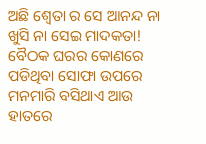ଅଛି ଶ୍ୱେତା ର ସେ ଆନନ୍ଦ ନା ଖୁସି ନା ସେଇ ମାଦକତା! ବୈଠକ ଘରର କୋଣରେ ପଡିଥିବା ସୋଫା ଉପରେ ମନମାରି ବସିଥାଏ ଆଉ ହାତରେ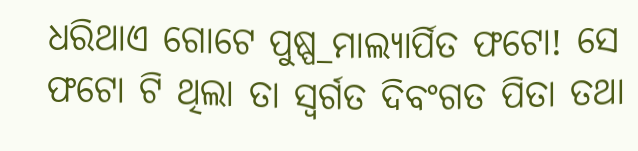ଧରିଥାଏ ଗୋଟେ ପୁଷ୍ପ_ମାଲ୍ୟାର୍ପିତ ଫଟୋ! ସେ ଫଟୋ ଟି ଥିଲା ତା ସ୍ବର୍ଗତ ଦିବଂଗତ ପିତା ତଥା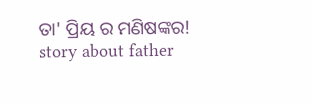ତା' ପ୍ରିୟ ର ମଣିଷଙ୍କର! story about father